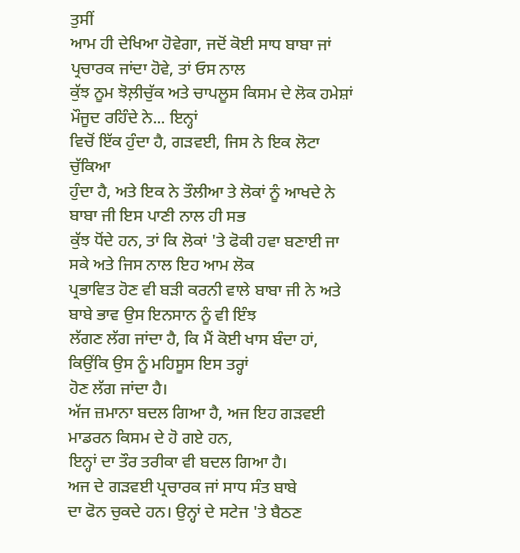ਤੁਸੀਂ
ਆਮ ਹੀ ਦੇਖਿਆ ਹੋਵੇਗਾ, ਜਦੋਂ ਕੋਈ ਸਾਧ ਬਾਬਾ ਜਾਂ ਪ੍ਰਚਾਰਕ ਜਾਂਦਾ ਹੋਵੇ, ਤਾਂ ਓਸ ਨਾਲ
ਕੁੱਝ ਨੂਮ ਝੋਲ਼ੀਚੁੱਕ ਅਤੇ ਚਾਪਲੂਸ ਕਿਸਮ ਦੇ ਲੋਕ ਹਮੇਸ਼ਾਂ ਮੌਜੂਦ ਰਹਿੰਦੇ ਨੇ... ਇਨ੍ਹਾਂ
ਵਿਚੋਂ ਇੱਕ ਹੁੰਦਾ ਹੈ, ਗੜਵਈ, ਜਿਸ ਨੇ ਇਕ ਲੋਟਾ ਚੁੱਕਿਆ
ਹੁੰਦਾ ਹੈ, ਅਤੇ ਇਕ ਨੇ ਤੌਲੀਆ ਤੇ ਲੋਕਾਂ ਨੂੰ ਆਖਦੇ ਨੇ ਬਾਬਾ ਜੀ ਇਸ ਪਾਣੀ ਨਾਲ ਹੀ ਸਭ
ਕੁੱਝ ਧੋਂਦੇ ਹਨ, ਤਾਂ ਕਿ ਲੋਕਾਂ 'ਤੇ ਫੋਕੀ ਹਵਾ ਬਣਾਈ ਜਾ ਸਕੇ ਅਤੇ ਜਿਸ ਨਾਲ ਇਹ ਆਮ ਲੋਕ
ਪ੍ਰਭਾਵਿਤ ਹੋਣ ਵੀ ਬੜੀ ਕਰਨੀ ਵਾਲੇ ਬਾਬਾ ਜੀ ਨੇ ਅਤੇ ਬਾਬੇ ਭਾਵ ਉਸ ਇਨਸਾਨ ਨੂੰ ਵੀ ਇੰਝ
ਲੱਗਣ ਲੱਗ ਜਾਂਦਾ ਹੈ, ਕਿ ਮੈਂ ਕੋਈ ਖਾਸ ਬੰਦਾ ਹਾਂ, ਕਿਉਂਕਿ ਉਸ ਨੂੰ ਮਹਿਸੂਸ ਇਸ ਤਰ੍ਹਾਂ
ਹੋਣ ਲੱਗ ਜਾਂਦਾ ਹੈ।
ਅੱਜ ਜ਼ਮਾਨਾ ਬਦਲ ਗਿਆ ਹੈ, ਅਜ ਇਹ ਗੜਵਈ ਮਾਡਰਨ ਕਿਸਮ ਦੇ ਹੋ ਗਏ ਹਨ,
ਇਨ੍ਹਾਂ ਦਾ ਤੌਰ ਤਰੀਕਾ ਵੀ ਬਦਲ ਗਿਆ ਹੈ।
ਅਜ ਦੇ ਗੜਵਈ ਪ੍ਰਚਾਰਕ ਜਾਂ ਸਾਧ ਸੰਤ ਬਾਬੇ
ਦਾ ਫੋਨ ਚੁਕਦੇ ਹਨ। ਉਨ੍ਹਾਂ ਦੇ ਸਟੇਜ 'ਤੇ ਬੈਠਣ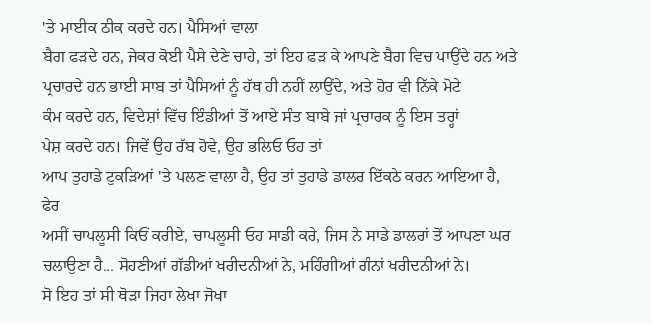'ਤੇ ਮਾਈਕ ਠੀਕ ਕਰਦੇ ਹਨ। ਪੈਸਿਆਂ ਵਾਲਾ
ਬੈਗ ਫੜਦੇ ਹਨ, ਜੇਕਰ ਕੋਈ ਪੈਸੇ ਦੇਣੇ ਚਾਹੇ, ਤਾਂ ਇਹ ਫੜ ਕੇ ਆਪਣੇ ਬੈਗ ਵਿਚ ਪਾਉਂਦੇ ਹਨ ਅਤੇ
ਪ੍ਰਚਾਰਦੇ ਹਨ ਭਾਈ ਸਾਬ ਤਾਂ ਪੈਸਿਆਂ ਨੂੰ ਹੱਥ ਹੀ ਨਹੀਂ ਲਾਉਂਦੇ, ਅਤੇ ਹੋਰ ਵੀ ਨਿੱਕੇ ਮੋਟੇ
ਕੰਮ ਕਰਦੇ ਹਨ, ਵਿਦੇਸ਼ਾਂ ਵਿੱਚ ਇੰਡੀਆਂ ਤੋਂ ਆਏ ਸੰਤ ਬਾਬੇ ਜਾਂ ਪ੍ਰਚਾਰਕ ਨੂੰ ਇਸ ਤਰ੍ਹਾਂ
ਪੇਸ਼ ਕਰਦੇ ਹਨ। ਜਿਵੇਂ ਉਹ ਰੱਬ ਹੋਵੇ, ਉਹ ਭਲਿਓ ਓਹ ਤਾਂ
ਆਪ ਤੁਹਾਡੇ ਟੁਕੜਿਆਂ 'ਤੇ ਪਲਣ ਵਾਲਾ ਹੈ, ਉਹ ਤਾਂ ਤੁਹਾਡੇ ਡਾਲਰ ਇੱਕਠੇ ਕਰਨ ਆਇਆ ਹੈ, ਫੇਰ
ਅਸੀਂ ਚਾਪਲੂਸੀ ਕਿਓਂ ਕਰੀਏ, ਚਾਪਲੂਸੀ ਓਹ ਸਾਡੀ ਕਰੇ, ਜਿਸ ਨੇ ਸਾਡੇ ਡਾਲਰਾਂ ਤੋਂ ਆਪਣਾ ਘਰ
ਚਲਾਉਣਾ ਹੈ... ਸੋਹਣੀਆਂ ਗੱਡੀਆਂ ਖਰੀਦਨੀਆਂ ਨੇ, ਮਹਿੰਗੀਆਂ ਗੰਨਾਂ ਖਰੀਦਨੀਆਂ ਨੇ।
ਸੋ ਇਹ ਤਾਂ ਸੀ ਥੋੜਾ ਜਿਹਾ ਲੇਖਾ ਜੋਖਾ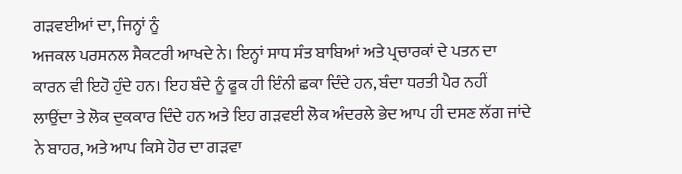ਗੜਵਈਆਂ ਦਾ, ਜਿਨ੍ਹਾਂ ਨੂੰ
ਅਜਕਲ ਪਰਸਨਲ ਸੈਕਟਰੀ ਆਖਦੇ ਨੇ। ਇਨ੍ਹਾਂ ਸਾਧ ਸੰਤ ਬਾਬਿਆਂ ਅਤੇ ਪ੍ਰਚਾਰਕਾਂ ਦੇ ਪਤਨ ਦਾ
ਕਾਰਨ ਵੀ ਇਹੋ ਹੁੰਦੇ ਹਨ। ਇਹ ਬੰਦੇ ਨੂੰ ਫੂਕ ਹੀ ਇੰਨੀ ਛਕਾ ਦਿੰਦੇ ਹਨ, ਬੰਦਾ ਧਰਤੀ ਪੈਰ ਨਹੀਂ
ਲਾਉਂਦਾ ਤੇ ਲੋਕ ਦੁਕਕਾਰ ਦਿੰਦੇ ਹਨ ਅਤੇ ਇਹ ਗੜਵਈ ਲੋਕ ਅੰਦਰਲੇ ਭੇਦ ਆਪ ਹੀ ਦਸਣ ਲੱਗ ਜਾਂਦੇ
ਨੇ ਬਾਹਰ, ਅਤੇ ਆਪ ਕਿਸੇ ਹੋਰ ਦਾ ਗੜਵਾ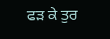ਫੜ ਕੇ ਤੁਰ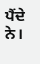ਪੈਂਦੇ ਨੇ।